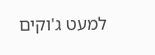למעט ג'וקים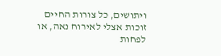ויתושים, כל צורות החיים זוכות אצלי לאירוח נאה, או לפחות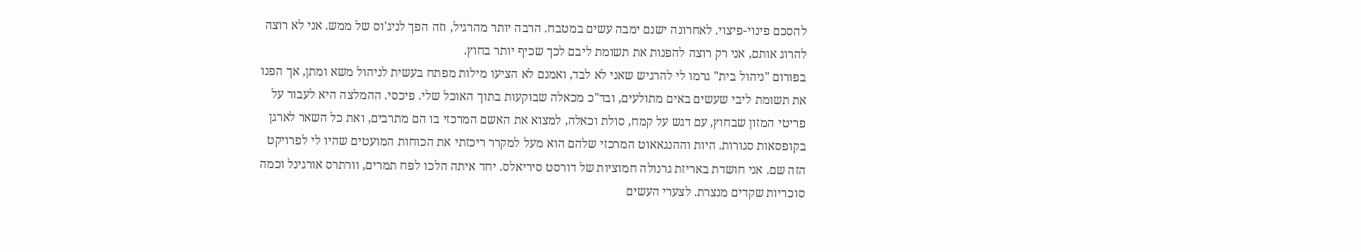להסכם פינוי-פיצוי. לאחרונה ישנם ימבה עשים במטבח. הרבה יותר מהרגיל, וזה הפך לניג'וס של ממש. אני לא רוצה להרוג אותם, אני רק רוצה להפנות את תשומת ליבם לכך שכיף יותר בחוץ.
בפורום "ניהול בית" גרמו לי להרגיש שאני לא לבד, ואמנם לא הציעו מילות מפתח בעשית לניהול משא ומתן, אך הפנו את תשומת ליבי שעשים באים מתולעים, ובד"כ מכאלה שבוקעות בתוך האוכל שלי. פיכסי. ההמלצה היא לעבור על פריטי המזון שבחוץ, עם דגש על קמח, סולת וכאלה, למצוא את האשם המרכזי בו הם מתרבים, ואת כל השאר לארגן בקופסאות סגורות. היות וההנגאאוט המרכזי שלהם הוא מעל למקרר ריכזתי את הכוחות המועטים שהיו לי לפרויקט הזה שם. אני חושדת באריזת גרנולה חמוציות של דורסט סיריאלס. יחד איתה הלכו לפח תמרים, וורתרס אורגינל וכמה סוכריות שקדים מנצרת. לצערי העשים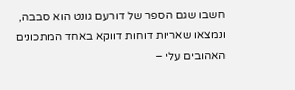חשבו שגם הספר של דורעם גונט הוא סבבה, ונמצאו שאריות דוחות דווקא באחד המתכונים האהובים עלי –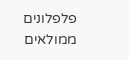פלפלונים ממולאים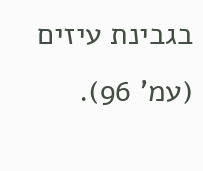בגבינת עיזים (עמ' 96).